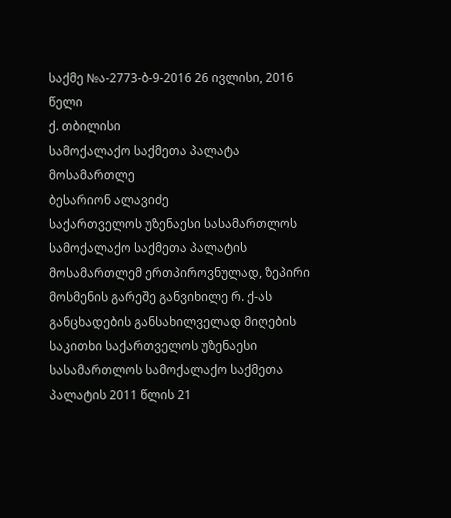საქმე №ა-2773-ბ-9-2016 26 ივლისი, 2016 წელი
ქ. თბილისი
სამოქალაქო საქმეთა პალატა
მოსამართლე
ბესარიონ ალავიძე
საქართველოს უზენაესი სასამართლოს სამოქალაქო საქმეთა პალატის მოსამართლემ ერთპიროვნულად, ზეპირი მოსმენის გარეშე განვიხილე რ. ქ-ას განცხადების განსახილველად მიღების საკითხი საქართველოს უზენაესი სასამართლოს სამოქალაქო საქმეთა პალატის 2011 წლის 21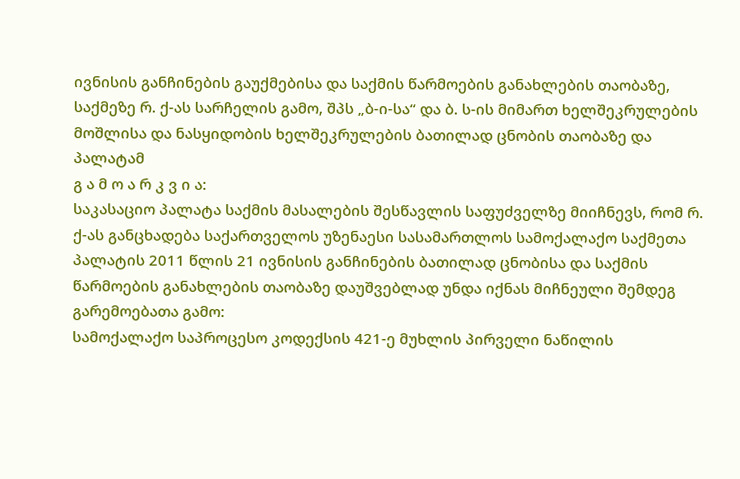ივნისის განჩინების გაუქმებისა და საქმის წარმოების განახლების თაობაზე, საქმეზე რ. ქ-ას სარჩელის გამო, შპს „ბ-ი-სა“ და ბ. ს-ის მიმართ ხელშეკრულების მოშლისა და ნასყიდობის ხელშეკრულების ბათილად ცნობის თაობაზე და პალატამ
გ ა მ ო ა რ კ ვ ი ა:
საკასაციო პალატა საქმის მასალების შესწავლის საფუძველზე მიიჩნევს, რომ რ. ქ-ას განცხადება საქართველოს უზენაესი სასამართლოს სამოქალაქო საქმეთა პალატის 2011 წლის 21 ივნისის განჩინების ბათილად ცნობისა და საქმის წარმოების განახლების თაობაზე დაუშვებლად უნდა იქნას მიჩნეული შემდეგ გარემოებათა გამო:
სამოქალაქო საპროცესო კოდექსის 421-ე მუხლის პირველი ნაწილის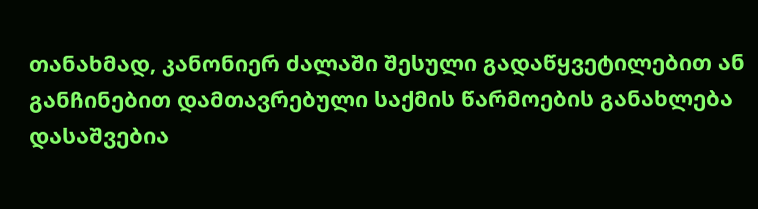თანახმად, კანონიერ ძალაში შესული გადაწყვეტილებით ან განჩინებით დამთავრებული საქმის წარმოების განახლება დასაშვებია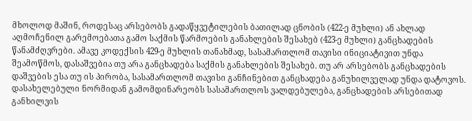მხოლოდ მაშინ, როდესაც არსებობს გადაწყვეტილების ბათილად ცნობის (422-ე მუხლი) ან ახლად აღმოჩენილ გარემოებათა გამო საქმის წარმოების განახლების შესახებ (423-ე მუხლი) განცხადების წანამძღვრები. ამავე კოდექსის 429-ე მუხლის თანახმად, სასამართლომ თავისი ინიციატივით უნდა შეამოწმოს, დასაშვებია თუ არა განცხადება საქმის განახლების შესახებ. თუ არ არსებობს განცხადების დაშვების ესა თუ ის პირობა, სასამართლომ თავისი განჩინებით განცხადება განუხილველად უნდა დატოვოს.
დასახელებული ნორმიდან გამომდინარეობს სასამართლოს ვალდებულება, განცხადების არსებითად განხილვის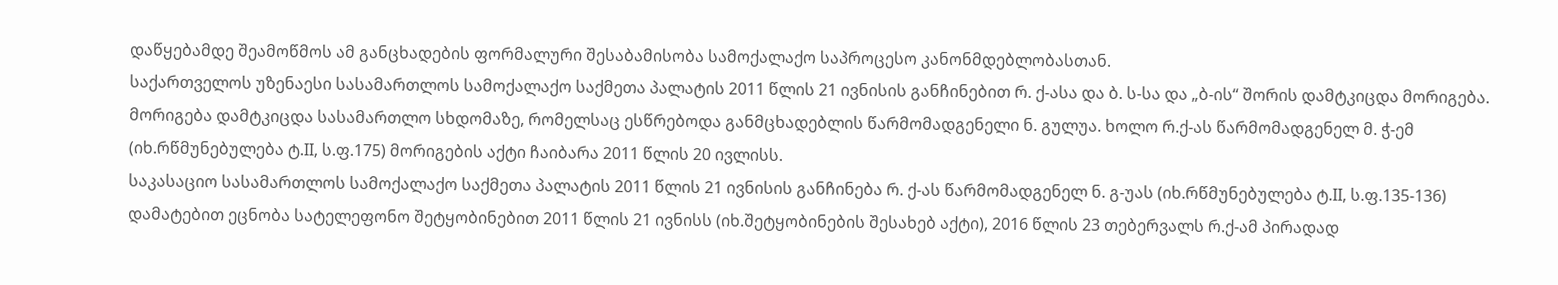დაწყებამდე შეამოწმოს ამ განცხადების ფორმალური შესაბამისობა სამოქალაქო საპროცესო კანონმდებლობასთან.
საქართველოს უზენაესი სასამართლოს სამოქალაქო საქმეთა პალატის 2011 წლის 21 ივნისის განჩინებით რ. ქ-ასა და ბ. ს-სა და „ბ-ის“ შორის დამტკიცდა მორიგება. მორიგება დამტკიცდა სასამართლო სხდომაზე, რომელსაც ესწრებოდა განმცხადებლის წარმომადგენელი ნ. გულუა. ხოლო რ.ქ-ას წარმომადგენელ მ. ჭ-ემ (იხ.რწმუნებულება ტ.II, ს.ფ.175) მორიგების აქტი ჩაიბარა 2011 წლის 20 ივლისს.
საკასაციო სასამართლოს სამოქალაქო საქმეთა პალატის 2011 წლის 21 ივნისის განჩინება რ. ქ-ას წარმომადგენელ ნ. გ-უას (იხ.რწმუნებულება ტ.II, ს.ფ.135-136) დამატებით ეცნობა სატელეფონო შეტყობინებით 2011 წლის 21 ივნისს (იხ.შეტყობინების შესახებ აქტი), 2016 წლის 23 თებერვალს რ.ქ-ამ პირადად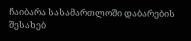ჩაიბარა სასამართლოში დაბარების შესახებ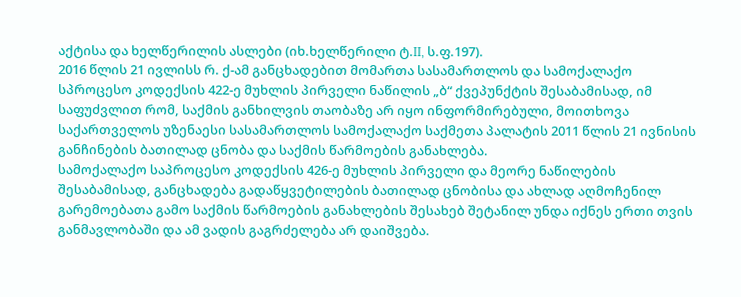აქტისა და ხელწერილის ასლები (იხ.ხელწერილი ტ.II, ს.ფ.197).
2016 წლის 21 ივლისს რ. ქ-ამ განცხადებით მომართა სასამართლოს და სამოქალაქო სპროცესო კოდექსის 422-ე მუხლის პირველი ნაწილის „ბ“ ქვეპუნქტის შესაბამისად, იმ საფუძვლით რომ, საქმის განხილვის თაობაზე არ იყო ინფორმირებული, მოითხოვა საქართველოს უზენაესი სასამართლოს სამოქალაქო საქმეთა პალატის 2011 წლის 21 ივნისის განჩინების ბათილად ცნობა და საქმის წარმოების განახლება.
სამოქალაქო საპროცესო კოდექსის 426-ე მუხლის პირველი და მეორე ნაწილების შესაბამისად, განცხადება გადაწყვეტილების ბათილად ცნობისა და ახლად აღმოჩენილ გარემოებათა გამო საქმის წარმოების განახლების შესახებ შეტანილ უნდა იქნეს ერთი თვის განმავლობაში და ამ ვადის გაგრძელება არ დაიშვება.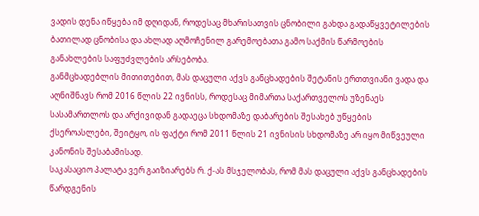ვადის დენა იწყება იმ დღიდან, როდესაც მხარისათვის ცნობილი გახდა გადაწყვეტილების ბათილად ცნობისა და ახლად აღმოჩენილ გარემოებათა გამო საქმის წარმოების განახლების საფუძვლების არსებობა.
განმცხადებლის მითითებით, მას დაცული აქვს განცხადების შეტანის ერთთვიანი ვადა და აღნიშნავს რომ 2016 წლის 22 ივნისს, როდესაც მიმართა საქართველოს უზენაეს სასამართლოს და არქივიდან გადაეცა სხდომაზე დაბარების შესახებ უწყების ქსეროასლები, შეიტყო, ის ფაქტი რომ 2011 წლის 21 ივნისის სხდომაზე არ იყო მიწვეული კანონის შესაბამისად.
საკასაციო პალატა ვერ გაიზიარებს რ. ქ-ას მსჯელობას, რომ მას დაცული აქვს განცხადების წარდგენის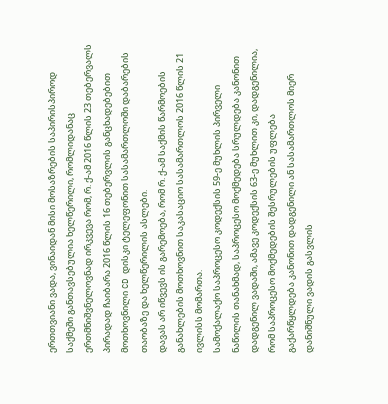ერთთვიანი ვადა, ვინაიდან მისი მოსაზრების საპირისპიროდ საქმეში განთავსებულია ხელწერილი, რომლიდანაც ერთმნიშვნელოვნად ირკვევა რომ, რ. ქ-ამ 2016 წლის 23 თებერვალს პირადად ჩაიბარა 2016 წლის 16 თებერვლის განცხადებებით მოთხოვნილი CD დისკი ტელეფონით სასამართლოში დაბარების თაობაზე და ხელწერილის ასლები.
დავას არ იწვევს ის გარემოება, რომ რ. ქ-ამ საქმის წარმოების განახლების მოთხოვნით საკასაციო სასამართლოს 2016 წლის 21 ივლისს მომართა.
სამოქალაქო საპროცესო კოდექსის 59-ე მუხლის პირველი ნაწილის თანახმად, საპროცესო მოქმედება სრულდება კანონით დადგენილ ვადაში, ამავე კოდექსის 63-ე მუხლით კი, დადგენილია, რომ საპროცესო მოქმედების შესრულების უფლება გაქარწყლდება კანონით დადგენილი ან სასამართლოს მიერ დანიშნული ვადის გასვლის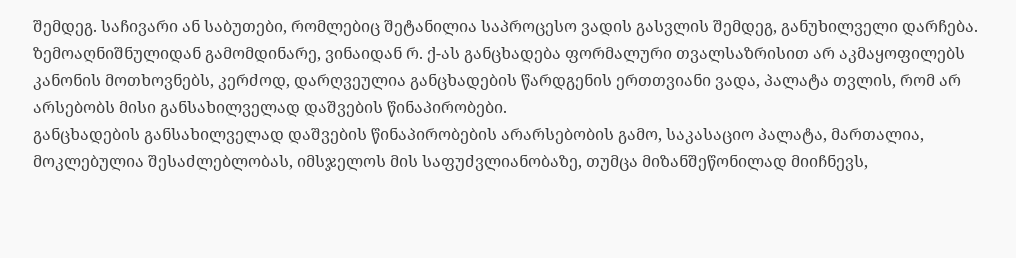შემდეგ. საჩივარი ან საბუთები, რომლებიც შეტანილია საპროცესო ვადის გასვლის შემდეგ, განუხილველი დარჩება.
ზემოაღნიშნულიდან გამომდინარე, ვინაიდან რ. ქ-ას განცხადება ფორმალური თვალსაზრისით არ აკმაყოფილებს კანონის მოთხოვნებს, კერძოდ, დარღვეულია განცხადების წარდგენის ერთთვიანი ვადა, პალატა თვლის, რომ არ არსებობს მისი განსახილველად დაშვების წინაპირობები.
განცხადების განსახილველად დაშვების წინაპირობების არარსებობის გამო, საკასაციო პალატა, მართალია, მოკლებულია შესაძლებლობას, იმსჯელოს მის საფუძვლიანობაზე, თუმცა მიზანშეწონილად მიიჩნევს,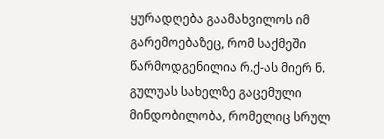ყურადღება გაამახვილოს იმ გარემოებაზეც, რომ საქმეში წარმოდგენილია რ.ქ-ას მიერ ნ. გულუას სახელზე გაცემული მინდობილობა, რომელიც სრულ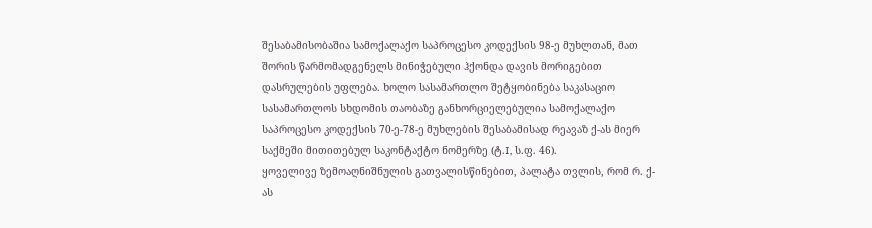შესაბამისობაშია სამოქალაქო საპროცესო კოდექსის 98-ე მუხლთან, მათ შორის წარმომადგენელს მინიჭებული ჰქონდა დავის მორიგებით დასრულების უფლება. ხოლო სასამართლო შეტყობინება საკასაციო სასამართლოს სხდომის თაობაზე განხორციელებულია სამოქალაქო საპროცესო კოდექსის 70-ე-78-ე მუხლების შესაბამისად რეავაზ ქ-ას მიერ საქმეში მითითებულ საკონტაქტო ნომერზე (ტ.I, ს.ფ. 46).
ყოველივე ზემოაღნიშნულის გათვალისწინებით, პალატა თვლის, რომ რ. ქ-ას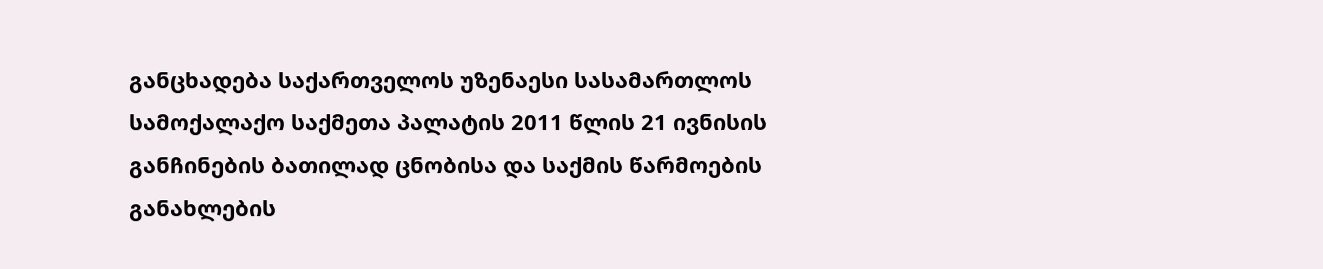განცხადება საქართველოს უზენაესი სასამართლოს სამოქალაქო საქმეთა პალატის 2011 წლის 21 ივნისის განჩინების ბათილად ცნობისა და საქმის წარმოების განახლების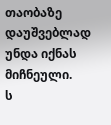თაობაზე დაუშვებლად უნდა იქნას მიჩნეული.
ს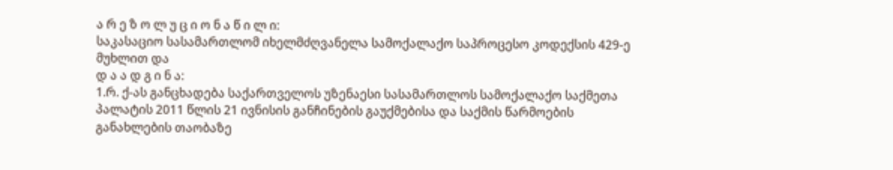ა რ ე ზ ო ლ უ ც ი ო ნ ა წ ი ლ ი:
საკასაციო სასამართლომ იხელმძღვანელა სამოქალაქო საპროცესო კოდექსის 429-ე მუხლით და
დ ა ა დ გ ი ნ ა:
1.რ. ქ-ას განცხადება საქართველოს უზენაესი სასამართლოს სამოქალაქო საქმეთა პალატის 2011 წლის 21 ივნისის განჩინების გაუქმებისა და საქმის წარმოების განახლების თაობაზე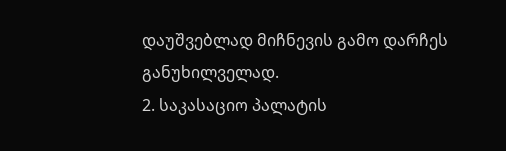დაუშვებლად მიჩნევის გამო დარჩეს განუხილველად.
2. საკასაციო პალატის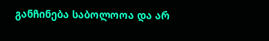განჩინება საბოლოოა და არ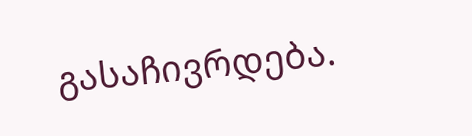გასაჩივრდება.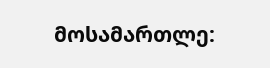მოსამართლე: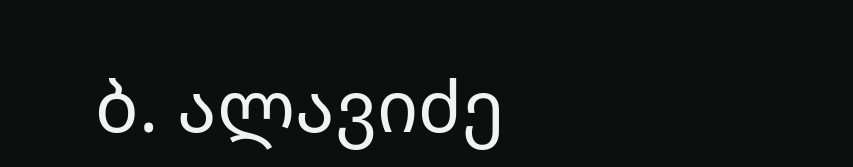ბ. ალავიძე